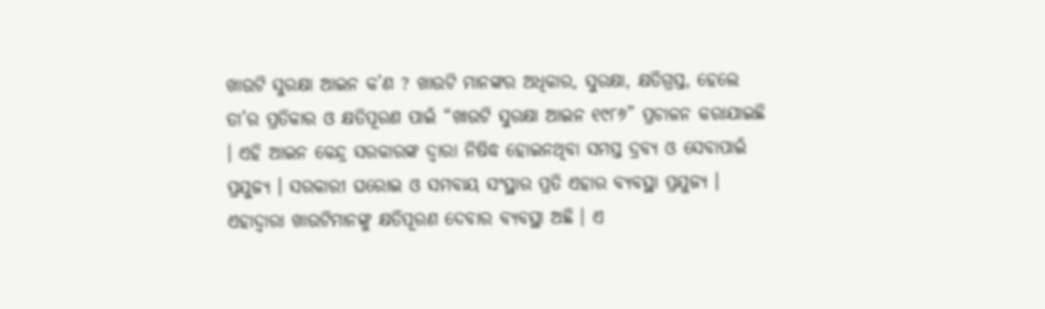ଖାଉଟି ସୁରକ୍ଷା ଆଇନ କ’ଣ ? ଖାଉଟି ମାନଙ୍କର ଅଧିକାର, ସୁରକ୍ଷା, କ୍ଷତିଗ୍ରସ୍ତ, ହେଲେ ତା’ର ପ୍ରତିକାର ଓ କ୍ଷତିପୂରଣ ପାଇଁ “ଖାଉଟି ସୁରକ୍ଷା ଆଇନ ୧୯୮୬” ପ୍ରଚାଳନ କରାଯାଇଛି । ଏହି ଆଇନ କେନ୍ଦ୍ର ସରକାରଙ୍କ ଦ୍ଵାରା ନିଷିଦ୍ଧ ହୋଇନଥିବା ସମସ୍ତ ଦ୍ରବ୍ୟ ଓ ସେବାପାଇଁ ପ୍ରଯୁଜ୍ୟ । ସରକାରୀ ଘରୋଇ ଓ ସମବାୟ ସଂସ୍ଥାର ପ୍ରତି ଏହାର ବ୍ୟବସ୍ଥା ପ୍ରଯୁଜ୍ୟ । ଏହାଦ୍ଵାରା ଖାଉଟିମାନଙ୍କୁ କ୍ଷତିପୂରଣ ଦେବାର ବ୍ୟବସ୍ଥା ଅଛି । ଏ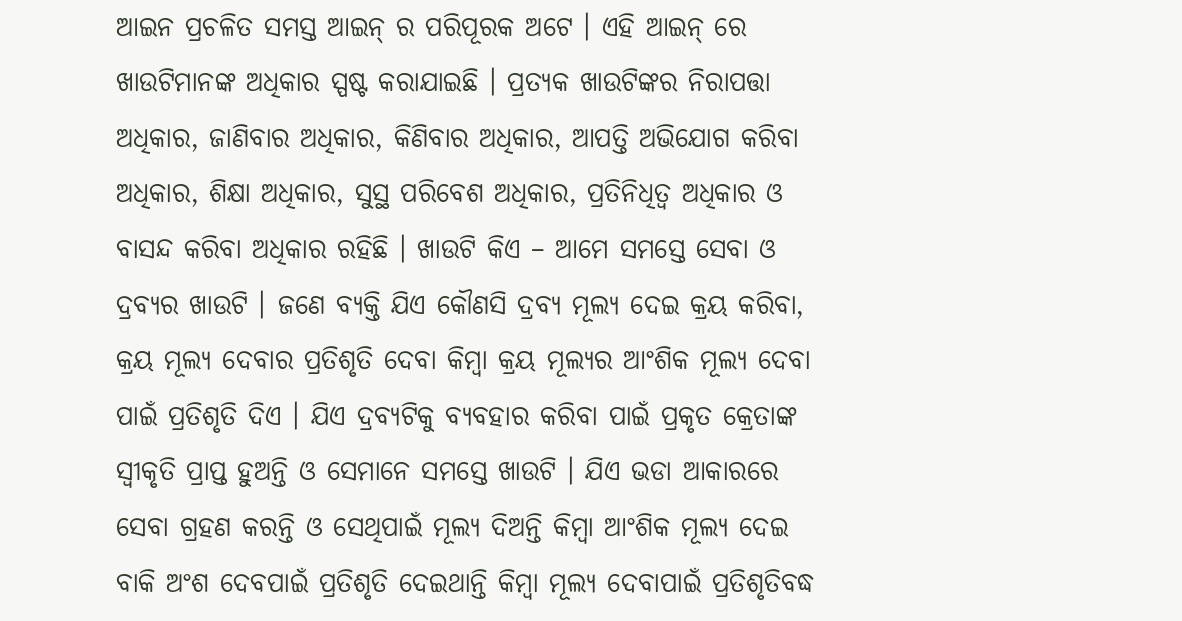ଆଇନ ପ୍ରଚଳିତ ସମସ୍ତ ଆଇନ୍ ର ପରିପୂରକ ଅଟେ । ଏହି ଆଇନ୍ ରେ ଖାଉଟିମାନଙ୍କ ଅଧିକାର ସ୍ପଷ୍ଟ କରାଯାଇଛି । ପ୍ରତ୍ୟକ ଖାଉଟିଙ୍କର ନିରାପତ୍ତା ଅଧିକାର, ଜାଣିବାର ଅଧିକାର, କିଣିବାର ଅଧିକାର, ଆପତ୍ତି ଅଭିଯୋଗ କରିବା ଅଧିକାର, ଶିକ୍ଷା ଅଧିକାର, ସୁସ୍ଥ ପରିବେଶ ଅଧିକାର, ପ୍ରତିନିଧିତ୍ଵ ଅଧିକାର ଓ ବାସନ୍ଦ କରିବା ଅଧିକାର ରହିଛି । ଖାଉଟି କିଏ – ଆମେ ସମସ୍ତେ ସେବା ଓ ଦ୍ରବ୍ୟର ଖାଉଟି । ଜଣେ ବ୍ୟକ୍ତି ଯିଏ କୌଣସି ଦ୍ରବ୍ୟ ମୂଲ୍ୟ ଦେଇ କ୍ରୟ କରିବା, କ୍ରୟ ମୂଲ୍ୟ ଦେବାର ପ୍ରତିଶୃତି ଦେବା କିମ୍ବା କ୍ରୟ ମୂଲ୍ୟର ଆଂଶିକ ମୂଲ୍ୟ ଦେବା ପାଇଁ ପ୍ରତିଶୃତି ଦିଏ । ଯିଏ ଦ୍ରବ୍ୟଟିକୁ ବ୍ୟବହାର କରିବା ପାଇଁ ପ୍ରକୃତ କ୍ରେତାଙ୍କ ସ୍ଵୀକୃତି ପ୍ରାପ୍ତ ହୁଅନ୍ତି ଓ ସେମାନେ ସମସ୍ତେ ଖାଉଟି । ଯିଏ ଭଡା ଆକାରରେ ସେବା ଗ୍ରହଣ କରନ୍ତି ଓ ସେଥିପାଇଁ ମୂଲ୍ୟ ଦିଅନ୍ତି କିମ୍ବା ଆଂଶିକ ମୂଲ୍ୟ ଦେଇ ବାକି ଅଂଶ ଦେବପାଇଁ ପ୍ରତିଶୃତି ଦେଇଥାନ୍ତି କିମ୍ବା ମୂଲ୍ୟ ଦେବାପାଇଁ ପ୍ରତିଶୃତିବଦ୍ଧ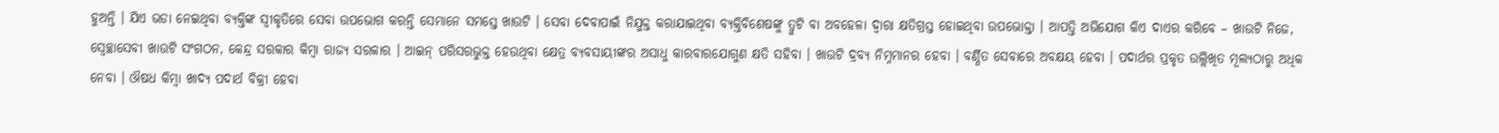ହୁଅନ୍ତି । ଯିଏ ଭଡା ନେଇଥିବା ବ୍ୟକ୍ତିଙ୍କ ସ୍ଵୀକୃତିରେ ସେବା ଉପଭୋଗ କରନ୍ତି ସେମାନେ ସମସ୍ତେ ଖାଉଟି । ସେବା ଦେବାପାଇଁ ନିଯୁକ୍ତ କରାଯାଇଥିବା ବ୍ୟକ୍ତିବିଶେଷଙ୍କୁ ତ୍ରୁଟି ବା ଅବହେଳା ଦ୍ଵାରା କ୍ଷତିଗ୍ରସ୍ତ ହୋଇଥିବା ଉପଭୋକ୍ତା । ଆପତ୍ତି ଅଭିଯୋଗ କିଏ ଦାଏର କରିବେ – ଖାଉଟି ନିଜେ, ସ୍ଵେଚ୍ଛାସେବୀ ଖାଉଟି ସଂଗଠନ, କେନ୍ଦ୍ର ସରକାର କିମ୍ବା ରାଜ୍ୟ ସରକାର । ଆଇନ୍ ପରିସରଭୁକ୍ତ ହେଉଥିବା କ୍ଷେତ୍ର ବ୍ୟବସାୟୀଙ୍କର ଅସାଧୁ କାରବାରଯୋଗୁଣ କ୍ଷତି ସହିବା । ଖାଉଟି ଦ୍ରବ୍ୟ ନିମ୍ନମାନର ହେବା । ବର୍ଣ୍ଣିତ ସେବାରେ ଅବକ୍ଷୟ ହେବା । ପଦାର୍ଥର ପ୍ରକୃତ ଉଲ୍ଲିଖିତ ମୂଲ୍ୟଠାରୁ ଅଧିକ ନେବା । ଔଷଧ କିମ୍ବା ଖାଦ୍ୟ ପଦାର୍ଥ ବିକ୍ରୀ ହେବା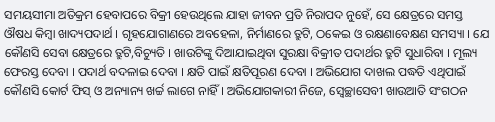ସମୟସୀମା ଅତିକ୍ରମ ହେବାପରେ ବିକ୍ରୀ ହେଉଥିଲେ ଯାହା ଜୀବନ ପ୍ରତି ନିରାପଦ ନୁହେଁ, ସେ କ୍ଷେତ୍ରରେ ସମସ୍ତ ଔଷଧ କିମ୍ବା ଖାଦ୍ୟପଦାର୍ଥ । ଗୃହଯୋଗାଣରେ ଅବହେଳା, ନିର୍ମାଣରେ ତ୍ରୁଟି, ଠକେଇ ଓ ରକ୍ଷଣାବେକ୍ଷଣ ସମସ୍ୟା । ଯେ କୌଣସି ସେବା କ୍ଷେତ୍ରରେ ତ୍ରୁଟି,ବିଚ୍ୟୁତି । ଖାଉଟିଙ୍କୁ ଦିଆଯାଇଥିବା ସୁରକ୍ଷା ବିକ୍ରୀତ ପଦାର୍ଥର ତ୍ରୁଟି ସୁଧାରିବା । ମୂଲ୍ୟ ଫେରସ୍ତ ଦେବା । ପଦାର୍ଥ ବଦଳାଇ ଦେବା । କ୍ଷତି ପାଇଁ କ୍ଷତିପୂରଣ ଦେବା । ଅଭିଯୋଗ ଦାଖଲ ପଦ୍ଧତି ଏଥିପାଇଁ କୌଣସି କୋର୍ଟ ଫିସ୍ ଓ ଅନ୍ୟାନ୍ୟ ଖର୍ଚ୍ଚ ଲାଗେ ନାହିଁ । ଅଭିଯୋଗକାରୀ ନିଜେ, ସ୍ଵେଚ୍ଛାସେବୀ ଖାଉଆତି ସଂଗଠନ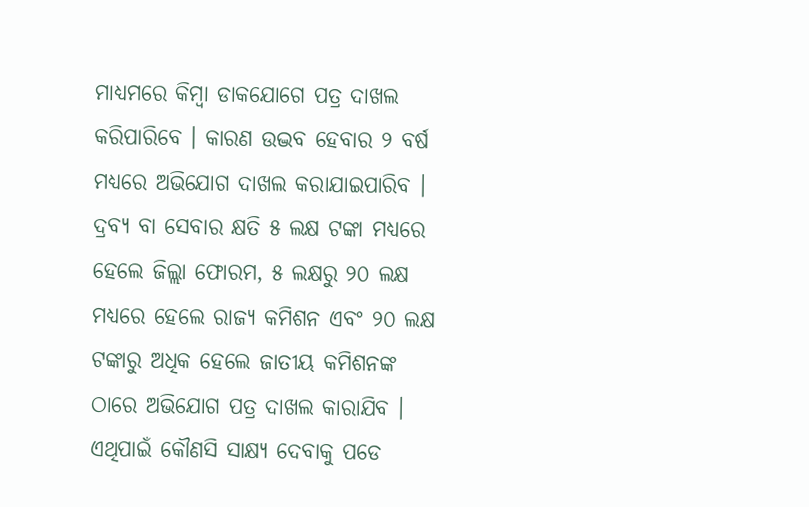ମାଧ୍ୟମରେ କିମ୍ବା ଡାକଯୋଗେ ପତ୍ର ଦାଖଲ କରିପାରିବେ । କାରଣ ଉଦ୍ଭବ ହେବାର ୨ ବର୍ଷ ମଧ୍ୟରେ ଅଭିଯୋଗ ଦାଖଲ କରାଯାଇପାରିବ । ଦ୍ରବ୍ୟ ବା ସେବାର କ୍ଷତି ୫ ଲକ୍ଷ ଟଙ୍କା ମଧ୍ୟରେ ହେଲେ ଜିଲ୍ଲା ଫୋରମ, ୫ ଲକ୍ଷରୁ ୨୦ ଲକ୍ଷ ମଧ୍ୟରେ ହେଲେ ରାଜ୍ୟ କମିଶନ ଏବଂ ୨୦ ଲକ୍ଷ ଟଙ୍କାରୁ ଅଧିକ ହେଲେ ଜାତୀୟ କମିଶନଙ୍କ ଠାରେ ଅଭିଯୋଗ ପତ୍ର ଦାଖଲ କାରାଯିବ । ଏଥିପାଇଁ କୌଣସି ସାକ୍ଷ୍ୟ ଦେବାକୁ ପଡେ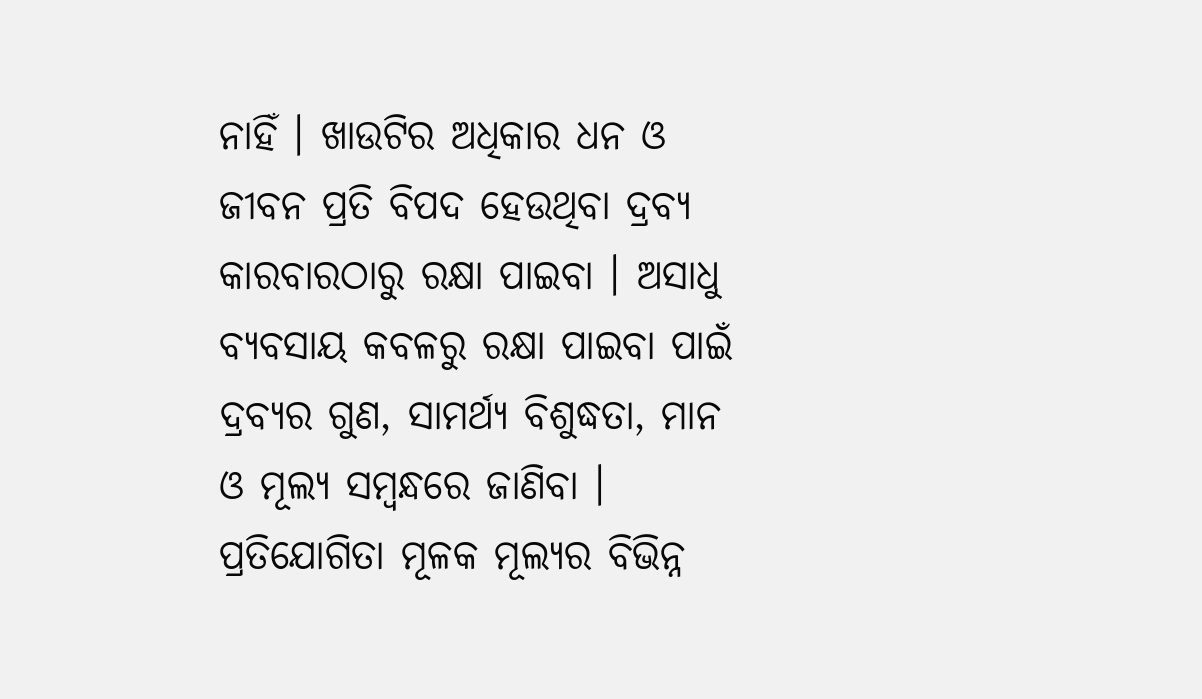ନାହିଁ । ଖାଉଟିର ଅଧିକାର ଧନ ଓ ଜୀବନ ପ୍ରତି ବିପଦ ହେଉଥିବା ଦ୍ରବ୍ୟ କାରବାରଠାରୁ ରକ୍ଷା ପାଇବା । ଅସାଧୁ ବ୍ୟବସାୟ କବଳରୁ ରକ୍ଷା ପାଇବା ପାଇଁ ଦ୍ରବ୍ୟର ଗୁଣ, ସାମର୍ଥ୍ୟ ବିଶୁଦ୍ଧତା, ମାନ ଓ ମୂଲ୍ୟ ସମ୍ବନ୍ଧରେ ଜାଣିବା । ପ୍ରତିଯୋଗିତା ମୂଳକ ମୂଲ୍ୟର ବିଭିନ୍ନ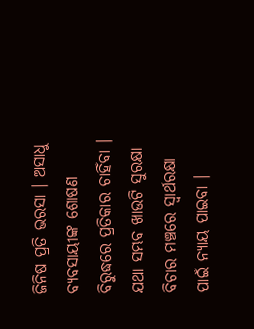ଜିନିଷ ପ୍ରତି ଭରସା । ଅସାଧୁ ବ୍ୟବସାୟୀଙ୍କ ଶୋଷଣ ବିରୁଦ୍ଧରେ ପ୍ରତିକାର ଚାହିଁବା । ଯଥା ସମ୍ଭବ ଖାଉଟି ସୁରକ୍ଷା ବିଚାର ମଞ୍ଚରେ ସ୍ଵାର୍ଥରକ୍ଷା ପାଇଁ ନ୍ୟାୟ ପାଇବା ।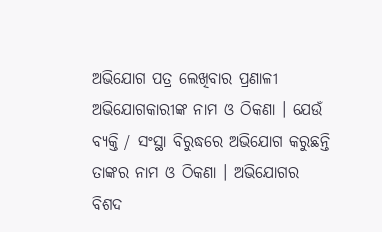ଅଭିଯୋଗ ପତ୍ର ଲେଖିବାର ପ୍ରଣାଳୀ ଅଭିଯୋଗକାରୀଙ୍କ ନାମ ଓ ଠିକଣା । ଯେଉଁ ବ୍ୟକ୍ତି / ସଂସ୍ଥା ବିରୁଦ୍ଧରେ ଅଭିଯୋଗ କରୁଛନ୍ତି ତାଙ୍କର ନାମ ଓ ଠିକଣା । ଅଭିଯୋଗର ବିଶଦ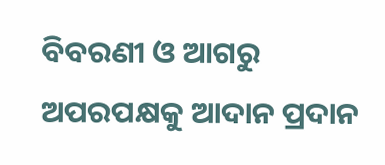ବିବରଣୀ ଓ ଆଗରୁ ଅପରପକ୍ଷକୁ ଆଦାନ ପ୍ରଦାନ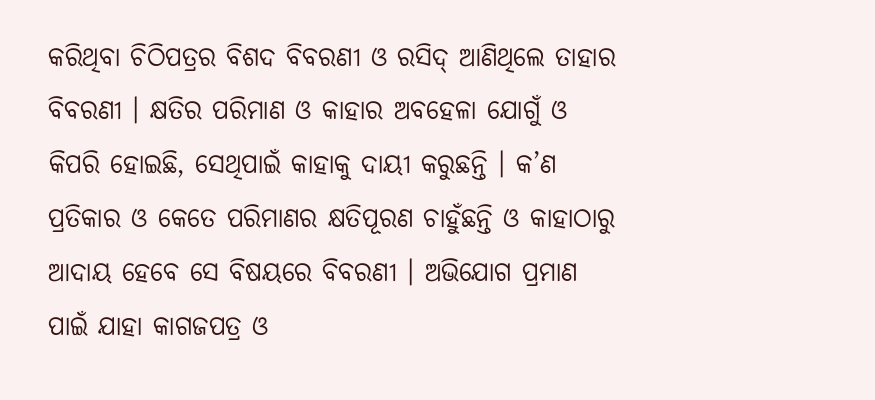କରିଥିବା ଚିଠିପତ୍ରର ବିଶଦ ବିବରଣୀ ଓ ରସିଦ୍ ଆଣିଥିଲେ ତାହାର ବିବରଣୀ । କ୍ଷତିର ପରିମାଣ ଓ କାହାର ଅବହେଳା ଯୋଗୁଁ ଓ କିପରି ହୋଇଛି, ସେଥିପାଇଁ କାହାକୁ ଦାୟୀ କରୁଛନ୍ତି । କ’ଣ ପ୍ରତିକାର ଓ କେତେ ପରିମାଣର କ୍ଷତିପୂରଣ ଚାହୁଁଛନ୍ତି ଓ କାହାଠାରୁ ଆଦାୟ ହେବେ ସେ ବିଷୟରେ ବିବରଣୀ । ଅଭିଯୋଗ ପ୍ରମାଣ ପାଇଁ ଯାହା କାଗଜପତ୍ର ଓ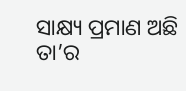ସାକ୍ଷ୍ୟ ପ୍ରମାଣ ଅଛି ତା’ର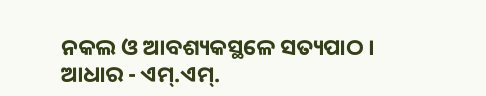ନକଲ ଓ ଆବଶ୍ୟକସ୍ଥଳେ ସତ୍ୟପାଠ । ଆଧାର - ଏମ୍.ଏମ୍.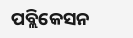ପବ୍ଲିକେସନ